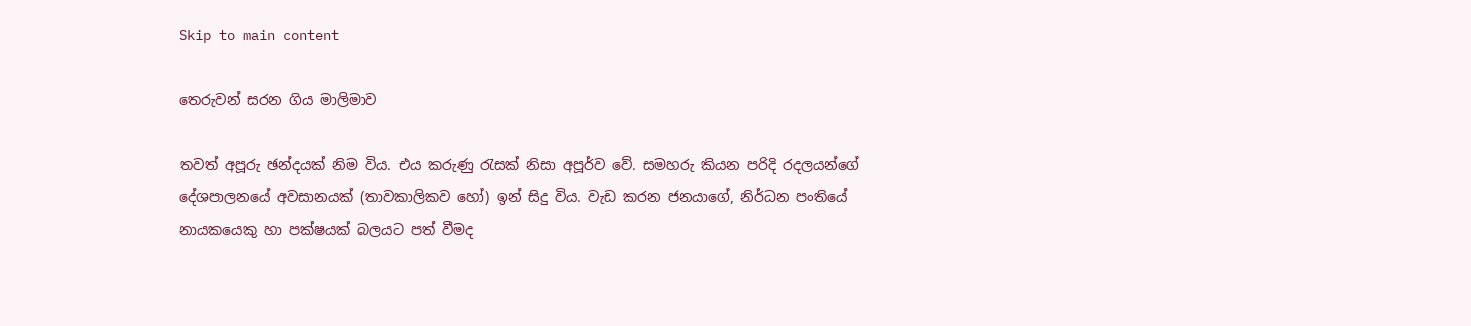Skip to main content

තෙරුවන් සරන ගිය මාලිමාව

තවත් අපූරු ඡන්දයක් නිම විය. එය කරුණු රැසක් නිසා අපූර්ව වේ. සමහරු කියන පරිදි රදලයන්ගේ දේශපාලනයේ අවසානයක් (තාවකාලිකව හෝ) ඉන් සිදු විය. වැඩ කරන ජනයාගේ, නිර්ධන පංතියේ නායකයෙකු හා පක්ෂයක් බලයට පත් වීමද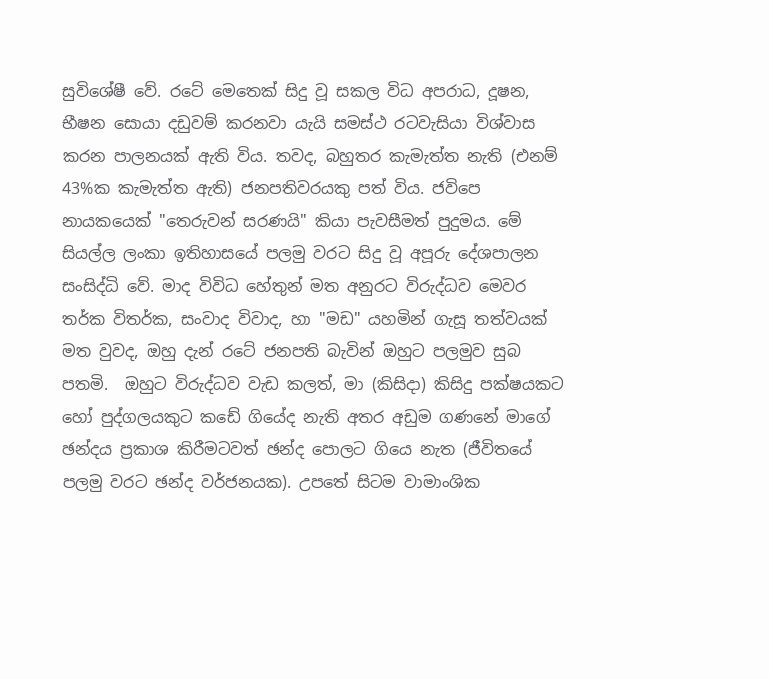සුවිශේෂී වේ. රටේ මෙතෙක් සිදු වූ සකල විධ අපරාධ, දූෂන, භීෂන සොයා දඩුවම් කරනවා යැයි සමස්ථ රටවැසියා විශ්වාස කරන පාලනයක් ඇති විය. තවද, බහුතර කැමැත්ත නැති (එනම් 43%ක කැමැත්ත ඇති) ජනපතිවරයකු පත් විය. ජවිපෙ නායකයෙක් "තෙරුවන් සරණයි" කියා පැවසීමත් පුදුමය. මේ සියල්ල ලංකා ඉතිහාසයේ පලමු වරට සිදු වූ අපූරු දේශපාලන සංසිද්ධි වේ. මාද විවිධ හේතුන් මත අනුරට විරුද්ධව මෙවර තර්ක විතර්ක, සංවාද විවාද, හා "මඩ" යහමින් ගැසූ තත්වයක් මත වුවද, ඔහු දැන් රටේ ජනපති බැවින් ඔහුට පලමුව සුබ පතමි.  ඔහුට විරුද්ධව වැඩ කලත්, මා (කිසිදා) කිසිදු පක්ෂයකට හෝ පුද්ගලයකුට කඩේ ගියේද නැති අතර අඩුම ගණනේ මාගේ ඡන්දය ප්‍රකාශ කිරීමටවත් ඡන්ද පොලට ගියෙ නැත (ජීවිතයේ පලමු වරට ඡන්ද වර්ජනයක). උපතේ සිටම වාමාංශික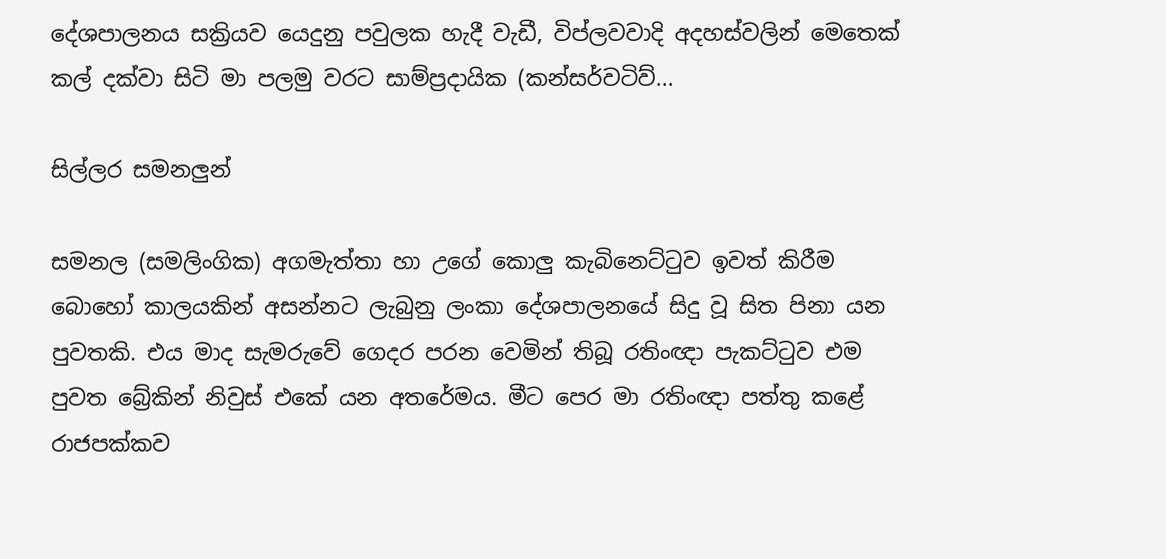දේශපාලනය සක්‍රියව යෙදුනු පවුලක හැදී වැඩී, විප්ලවවාදි අදහස්වලින් මෙතෙක් කල් දක්වා සිටි මා පලමු වරට සාම්ප්‍රදායික (කන්සර්වටිව්...

සිල්ලර සමනලුන්

සමනල (සමලිංගික) අගමැත්තා හා උගේ කොලු කැබිනෙට්ටුව ඉවත් කිරීම බොහෝ කාලයකින් අසන්නට ලැබුනු ලංකා දේශපාලනයේ සිදු වූ සිත පිනා යන පුවතකි. එය මාද සැමරුවේ ගෙදර පරන වෙමින් තිබූ රතිංඥා පැකට්ටුව එම පුවත බ්‍රේකින් නිවුස් එකේ යන අතරේමය. මීට පෙර මා රතිංඥා පත්තු කළේ රාජපක්කව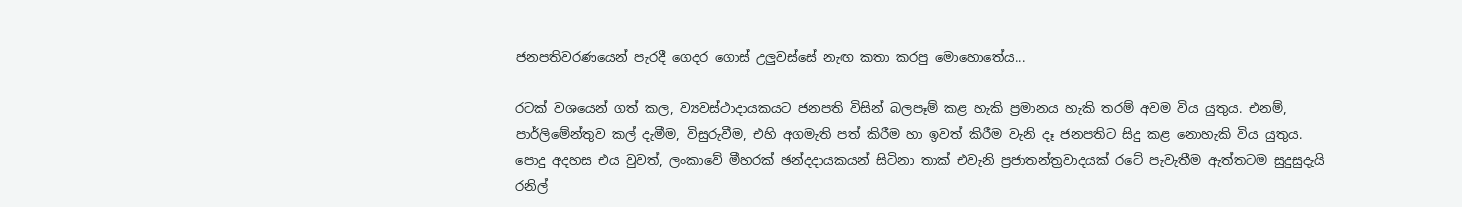ජනපතිවරණයෙන් පැරදී ගෙදර ගොස් උලුවස්සේ නැඟ කතා කරපු මොහොතේය...

රටක් වශයෙන් ගත් කල, ව්‍යවස්ථාදායකයට ජනපති විසින් බලපෑම් කළ හැකි ප්‍රමානය හැකි තරම් අවම විය යුතුය. එනම්, පාර්ලිමේන්තුව කල් දැමීම, විසුරුවීම, එහි අගමැති පත් කිරීම හා ඉවත් කිරීම වැනි දෑ ජනපතිට සිදු කළ නොහැකි විය යුතුය. පොදු අදහස එය වුවත්, ලංකාවේ මීහරක් ඡන්දදායකයන් සිටිනා තාක් එවැනි ප්‍රජාතන්ත්‍රවාදයක් රටේ පැවැතීම ඇත්තටම සුදුසුදැයි රනිල්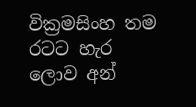වික්‍රමසිංහ තම රටට හැර ලොව අන්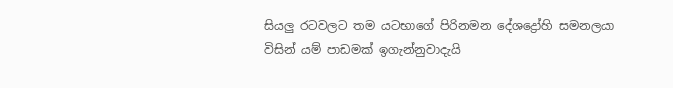සියලු රටවලට තම යටභාගේ පිරිනමන දේශද්‍රෝහි සමනලයා විසින් යම් පාඩමක් ඉගැන්නුවාදැයි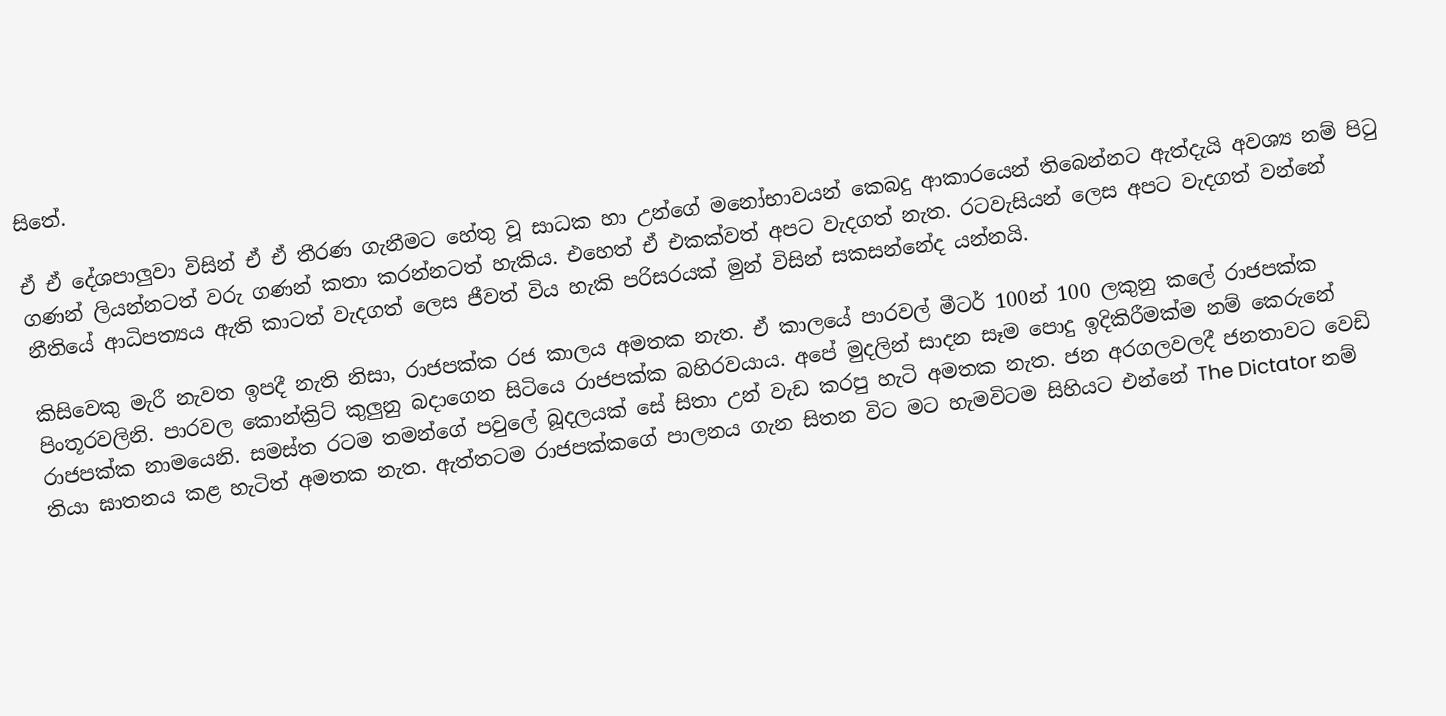සිතේ.

ඒ ඒ දේශපාලුවා විසින් ඒ ඒ තීරණ ගැනීමට හේතු වූ සාධක හා උන්ගේ මනෝභාවයන් කෙබදු ආකාරයෙන් තිබෙන්නට ඇත්දැයි අවශ්‍ය නම් පිටු ගණන් ලියන්නටත් වරු ගණන් කතා කරන්නටත් හැකිය. එහෙත් ඒ එකක්වත් අපට වැදගත් නැත. රටවැසියන් ලෙස අපට වැදගත් වන්නේ නීතියේ ආධිපත්‍යය ඇති කාටත් වැදගත් ලෙස ජීවත් විය හැකි පරිසරයක් මුන් විසින් සකසන්නේද යන්නයි.

කිසිවෙකු මැරී නැවත ඉපදී නැති නිසා, රාජපක්ක රජ කාලය අමතක නැත. ඒ කාලයේ පාරවල් මීටර් 100න් 100 ලකුනු කලේ රාජපක්ක පිංතූරවලිනි. පාරවල කොන්ක්‍රිට් කුලුනු බදාගෙන සිටියෙ රාජපක්ක බහිරවයාය. අපේ මුදලින් සාදන සෑම පොදු ඉදිකිරීමක්ම නම් කෙරුනේ රාජපක්ක නාමයෙනි. සමස්ත රටම තමන්ගේ පවුලේ බූදලයක් සේ සිතා උන් වැඩ කරපු හැටි අමතක නැත. ජන අරගලවලදී ජනතාවට වෙඩි තියා ඝාතනය කළ හැටිත් අමතක නැත. ඇත්තටම රාජපක්කගේ පාලනය ගැන සිතන විට මට හැමවිටම සිහියට එන්නේ The Dictator නම්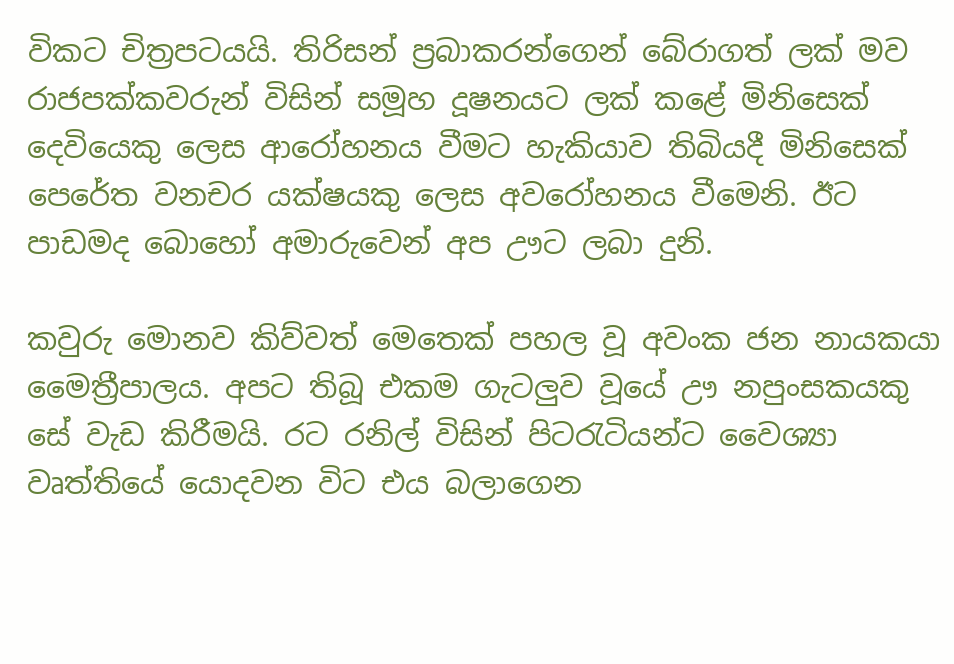විකට චිත්‍රපටයයි. තිරිසන් ප්‍රබාකරන්ගෙන් බේරාගත් ලක් මව රාජපක්කවරුන් විසින් සමූහ දූෂනයට ලක් කළේ මිනිසෙක් දෙවියෙකු ලෙස ආරෝහනය වීමට හැකියාව තිබියදී මිනිසෙක් පෙරේත වනචර යක්ෂයකු ලෙස අවරෝහනය වීමෙනි. ඊට පාඩමද බොහෝ අමාරුවෙන් අප ඌට ලබා දුනි.

කවුරු මොනව කිව්වත් මෙතෙක් පහල වූ අවංක ජන නායකයා මෛත්‍රීපාලය. අපට තිබූ එකම ගැටලුව වූයේ ඌ නපුංසකයකු සේ වැඩ කිරීමයි. රට රනිල් විසින් පිටරැටියන්ට වෛශ්‍යා වෘත්තියේ යොදවන විට එය බලාගෙන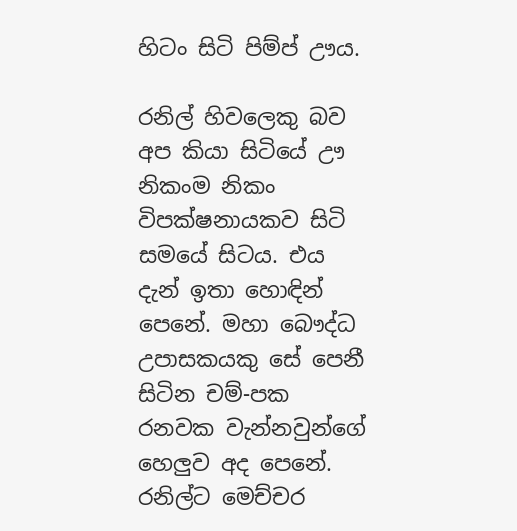හිටං සිටි පිම්ප් ඌය.

රනිල් හිවලෙකු බව අප කියා සිටියේ ඌ නිකංම නිකං විපක්ෂනායකව සිටි සමයේ සිටය. එය දැන් ඉතා හොඳින් පෙනේ. මහා බෞද්ධ උපාසකයකු සේ පෙනී සිටින චම්-පක රනවක වැන්නවුන්ගේ හෙලුව අද පෙනේ. රනිල්ට මෙච්චර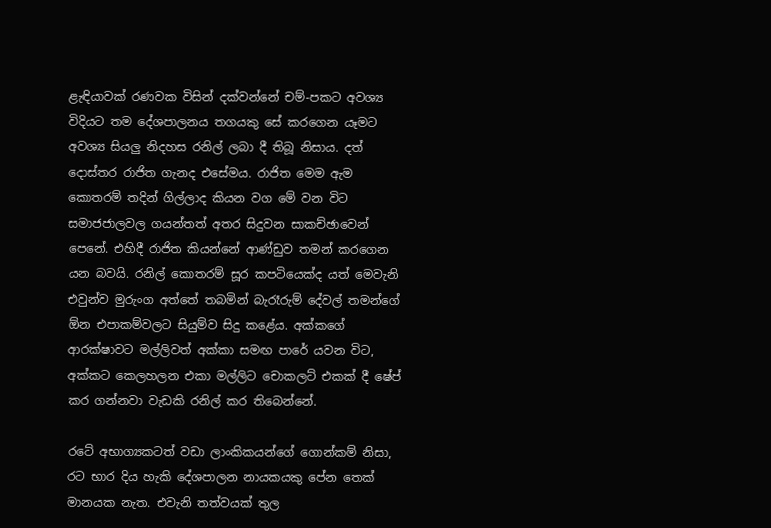ළැඳියාවක් රණවක විසින් දක්වන්නේ චම්-පකට අවශ්‍ය විදියට තම දේශපාලනය තගයකු සේ කරගෙන යෑමට අවශ්‍ය සියලු නිදහස රනිල් ලබා දී තිබූ නිසාය. දත් දොස්තර රාජිත ගැනද එසේමය. රාජිත මෙම ඇම කොතරම් තදින් ගිල්ලාද කියන වග මේ වන විට සමාජජාලවල ගයන්තත් අතර සිදුවන සාකච්ඡාවෙන් පෙනේ. එහිදී රාජිත කියන්නේ ආණ්ඩුව තමන් කරගෙන යන බවයි. රනිල් කොතරම් සූර කපටියෙක්ද යත් මෙවැනි එවුන්ව මුරුංග අත්තේ තබමින් බැරෑරුම් දේවල් තමන්ගේ ඕන එපාකම්වලට සියුම්ව සිදු කළේය. අක්කගේ ආරක්ෂාවට මල්ලිවත් අක්කා සමඟ පාරේ යවන විට, අක්කට කෙලහලන එකා මල්ලිට චොකලට් එකක් දී ෂේප් කර ගන්නවා වැඩකි රනිල් කර තිබෙන්නේ.

රටේ අභාග්‍යකටත් වඩා ලාංකිකයන්ගේ ගොන්කම් නිසා, රට භාර දිය හැකි දේශපාලන නායකයකු පේන තෙක් මානයක නැත. එවැනි තත්වයක් තුල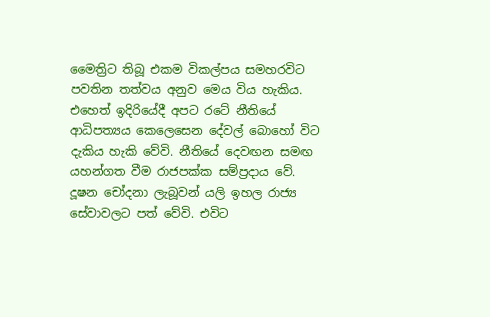මෛත්‍රිට තිබූ එකම විකල්පය සමහරවිට පවතින තත්වය අනුව මෙය විය හැකිය. එහෙත් ඉදිරියේදී අපට රටේ නීතියේ ආධිපත්‍යය කෙලෙසෙන දේවල් බොහෝ විට දැකිය හැකි වේවි. නීතියේ දෙවඟන සමඟ යහන්ගත වීම රාජපක්ක සම්ප්‍රදාය වේ. දූෂන චෝදනා ලැබූවන් යලි ඉහල රාජ්‍ය සේවාවලට පත් වේවි. එවිට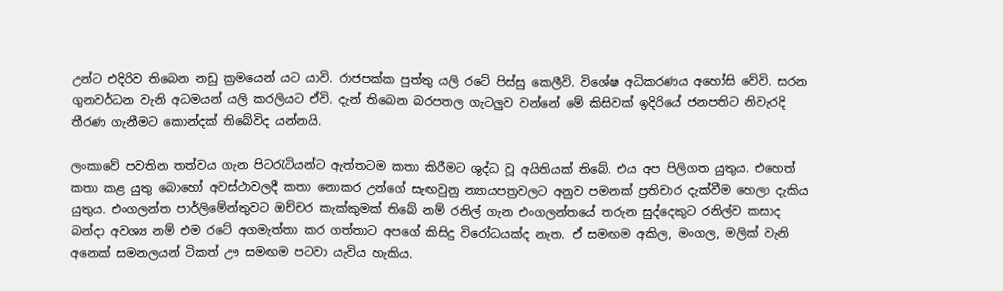උන්ට එදිරිව තිබෙන නඩු ක්‍රමයෙන් යට යාවි. රාජපක්ක පුත්තු යලි රටේ පිස්සු කෙලීවි. විශේෂ අධිකරණය අහෝසි වේවි. සරන ගුනවර්ධන වැනි අධමයන් යලි කරලියට ඒවි. දැන් තිබෙන බරපතල ගැටලුව වන්නේ මේ කිසිවක් ඉදිරියේ ජනපතිට නිවැරදි තීරණ ගැනීමට කොන්දක් තිබේවිද යන්නයි.

ලංකාවේ පවතින තත්වය ගැන පිටරැටියන්ට ඇත්තටම කතා කිරීමට ශුද්ධ වූ අයිතියක් තිබේ. එය අප පිලිගත යුතුය. එහෙත් කතා කළ යුතු බොහෝ අවස්ථාවලදී කතා නොකර උන්ගේ සැඟවුනු න්‍යායපත්‍රවලට අනුව පමනක් ප්‍රතිචාර දැක්වීම හෙලා දැකිය යුතුය. එංගලන්ත පාර්ලිමේන්තුවට ඔච්චර කැක්කුමක් තිබේ නම් රනිල් ගැන එංගලන්තයේ තරුන සුද්දෙකුට රනිල්ව කසාද බන්දා අවශ්‍ය නම් එම රටේ අගමැත්තා කර ගත්තාට අපගේ කිසිදු විරෝධයක්ද නැත. ඒ සමඟම අකිල, මංගල, මලික් වැනි අනෙක් සමනලයන් ටිකත් ඌ සමඟම පටවා යැවිය හැකිය.